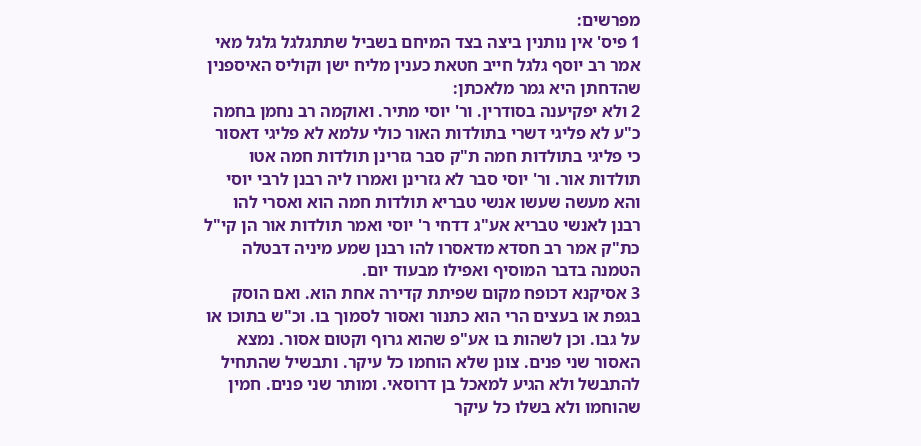מפרשים:
1 פיס' אין נותנין ביצה בצד המיחם בשביל שתתגלגל גלגל מאי אמר רב יוסף גלגל חייב חטאת כענין מליח ישן וקוליס האיספנין שהדחתן היא גמר מלאכתן:
2 ולא יפקיענה בסודרין. ור' יוסי מתיר. ואוקמה רב נחמן בחמה כ"ע לא פליגי דשרי בתולדות האור כולי עלמא לא פליגי דאסור כי פליגי בתולדות חמה ת"ק סבר גזרינן תולדות חמה אטו תולדות אור. ור' יוסי סבר לא גזרינן ואמרו ליה רבנן לרבי יוסי והא מעשה שעשו אנשי טבריא תולדות חמה הוא ואסרי להו רבנן לאנשי טבריא אע"ג דדחי ר' יוסי ואמר תולדות אור הן קי"ל כת"ק אמר רב חסדא מדאסרו להו רבנן שמע מיניה דבטלה הטמנה בדבר המוסיף ואפילו מבעוד יום.
3 אסיקנא דכופח מקום שפיתת קדירה אחת הוא. ואם הוסק בגפת או בעצים הרי הוא כתנור ואסור לסמוך בו. וכ"ש בתוכו או על גבו. וכן לשהות בו אע"פ שהוא גרוף וקטום אסור. נמצא האסור שני פנים. צונן שלא הוחמו כל עיקר. ותבשיל שהתחיל להתבשל ולא הגיע למאכל בן דרוסאי. ומותר שני פנים. חמין שהוחמו ולא בשלו כל עיקר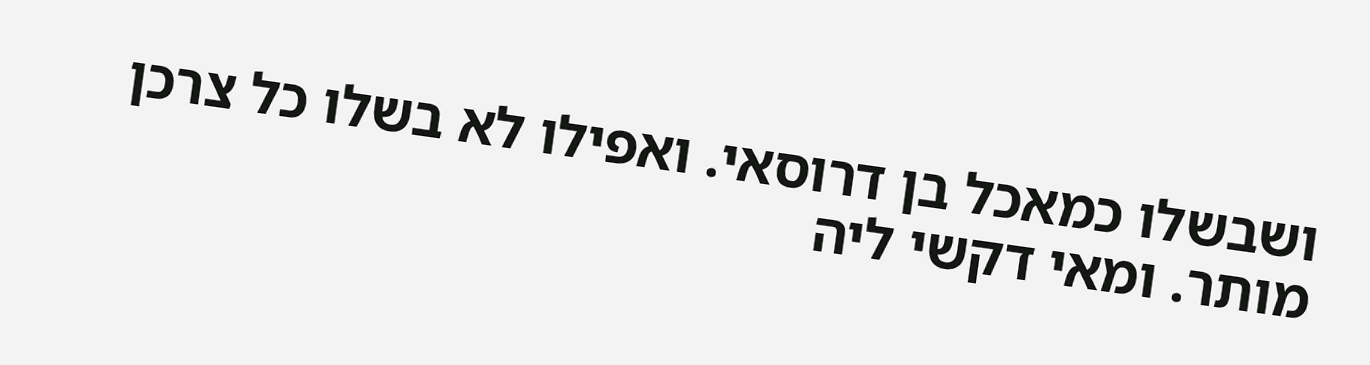ושבשלו כמאכל בן דרוסאי. ואפילו לא בשלו כל צרכן מותר. ומאי דקשי ליה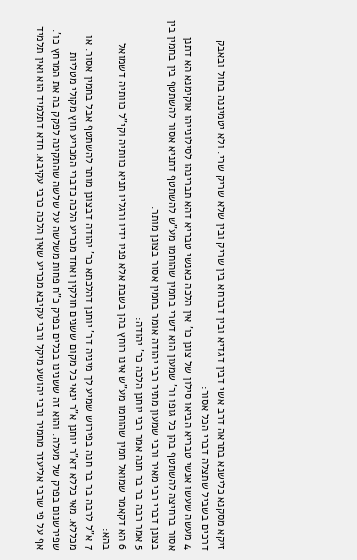זיקא מסקנא כלישנא בתראה דרב אשי דבין דגדיא ובין דברחא בין שריק ובין שלא שריק שרי. ולא יטמיננה בחול ובאבק דרכים בשביל שתצלה דברי הכל אסור:
4 מעשה שעשו אנשי טבריא הביאו סילון של צונן כו' אין הלכה כאנשי טבריא דהא תברינהו לסילונייהו אוקימנא הא דתנן אסור ברחיצה להשתטף בהן כל גופו ור' שמעון הוא דשרי בחמין שהוחמו מע"ש להשתטף דתניא אסור להשתטף בין בחמין בין בצונן דברי רבי מאיר ורבי שמעון מתיר רבי יהודה אומר בחמין אסור בצונן מותר.
5 אמר רבה בר בר חנה אמר רבי יוחנן הלכה כר' יהודה:
6 הא דקאמר שמואל חמין שהוחמו מע"ש אינו רוחץ בהן בשבת אלא פניו ידיו ורגליו תניא כוותיה וקי"ל כוותיה דשמואל בהא:
7 א"ל לרבה בר בר חנה בפירוש שמיע לך מיניה דר' יוחנן דהלכתא כר' יהודה דבצונן מותר להשתטף אבל בחמין אסור. או מכללא. מאי כללא דא"ר יוחנן א"ר ינאי כל מקום ששנים חולקין ואחד מכריע הלכה כדברי המכריע חוץ מקולי מטליות שפירשנום בפרק של מעלה. והוא זה ששנינו בכלים בפרק כ"ח פחות משלשה על שלשה שהתקינה לפקק בה את המרחץ כו'. אף על פי שרבי אליעזר מחמיר ורבי יהושע מיקל ורבי עקיבא מכריע שאין הלכה כרבי עקיבא. חדא דתלמיד הוא ואין תלמיד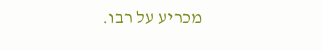מכריע על רבו.